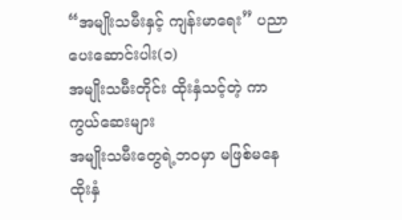“အမျိုးသမီးနှင့် ကျန်းမာရေး” ပညာပေးဆောင်းပါး(၁)
အမျိုးသမီးတိုင်း ထိုးနှံသင့်တဲ့ ကာကွယ်ဆေးများ
အမျိုးသမီးတွေရဲ့ဘဝမှာ မဖြစ်မနေ ထိုးနှံ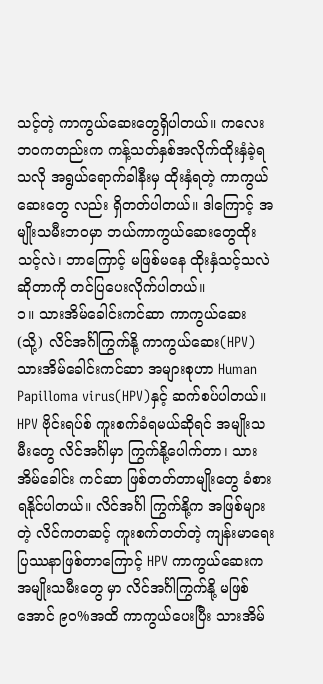သင့်တဲ့ ကာကွယ်ဆေးတွေရှိပါတယ်။ ကလေးဘဝကတည်းက ကန့်သတ်နှစ်အလိုက်ထိုးနှံခဲ့ရသလို အရွယ်ရောက်ခါနီးမှ ထိုးနှံရတဲ့ ကာကွယ်ဆေးတွေ လည်း ရှိတတ်ပါတယ်။ ဒါကြောင့် အမျိုးသမီးဘဝမှာ ဘယ်ကာကွယ်ဆေးတွေထိုးသင့်လဲ၊ ဘာကြောင့် မဖြစ်မနေ ထိုးနှံသင့်သလဲဆိုတာကို တင်ပြပေးလိုက်ပါတယ်။
၁။ သားအိမ်ခေါင်းကင်ဆာ ကာကွယ်ဆေး (သို့) လိင်အင်္ဂါကြွက်နို့ ကာကွယ်ဆေး(HPV)
သားအိမ်ခေါင်းကင်ဆာ အများစုဟာ Human Papilloma virus(HPV)နှင့် ဆက်စပ်ပါတယ်။ HPV ဗိုင်းရပ်စ် ကူးစက်ခံရမယ်ဆိုရင် အမျိုးသမီးတွေ လိင်အင်္ဂါမှာ ကြွက်နို့ပေါက်တာ၊ သားအိမ်ခေါင်း ကင်ဆာ ဖြစ်တတ်တာမျိုးတွေ ခံစားရနိုင်ပါတယ်။ လိင်အင်္ဂါ ကြွက်နို့က အဖြစ်များတဲ့ လိင်ကတဆင့် ကူးစက်တတ်တဲ့ ကျန်းမာရေး ပြဿနာဖြစ်တာကြောင့် HPV ကာကွယ်ဆေးက အမျိုးသမီးတွေ မှာ လိင်အင်္ဂါကြွက်နို့ မဖြစ်အောင် ၉၀%အထိ ကာကွယ်ပေးပြီး သားအိမ်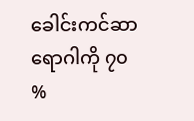ခေါင်းကင်ဆာရောဂါကို ၇၀ %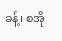ခန့်၊ စအို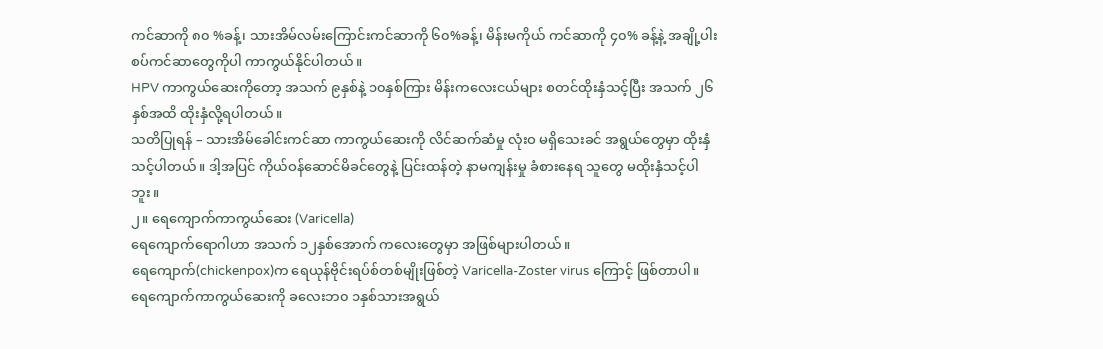ကင်ဆာကို ၈၀ %ခန့်၊ သားအိမ်လမ်းကြောင်းကင်ဆာကို ၆၀%ခန့်၊ မိန်းမကိုယ် ကင်ဆာကို ၄၀% ခန့်နဲ့ အချို့ပါးစပ်ကင်ဆာတွေကိုပါ ကာကွယ်နိုင်ပါတယ်။
HPV ကာကွယ်ဆေးကိုတော့ အသက် ၉နှစ်နဲ့ ၁၀နှစ်ကြား မိန်းကလေးငယ်များ စတင်ထိုးနှံသင့်ပြီး အသက် ၂၆နှစ်အထိ ထိုးနှံလို့ရပါတယ်။
သတိပြုရန် – သားအိမ်ခေါင်းကင်ဆာ ကာကွယ်ဆေးကို လိင်ဆက်ဆံမှု လုံးဝ မရှိသေးခင် အရွယ်တွေမှာ ထိုးနှံသင့်ပါတယ်။ ဒါ့အပြင် ကိုယ်ဝန်ဆောင်မိခင်တွေနဲ့ ပြင်းထန်တဲ့ နာမကျန်းမှု ခံစားနေရ သူတွေ မထိုးနှံသင့်ပါဘူး။
၂။ ရေကျောက်ကာကွယ်ဆေး (Varicella)
ရေကျောက်ရောဂါဟာ အသက် ၁၂နှစ်အောက် ကလေးတွေမှာ အဖြစ်များပါတယ်။
ရေကျောက်(chickenpox)က ရေယုန်ဗိုင်းရပ်စ်တစ်မျိုးဖြစ်တဲ့ Varicella-Zoster virus ကြောင့် ဖြစ်တာပါ။ ရေကျောက်ကာကွယ်ဆေးကို ခလေးဘ၀ ၁နှစ်သားအရွယ်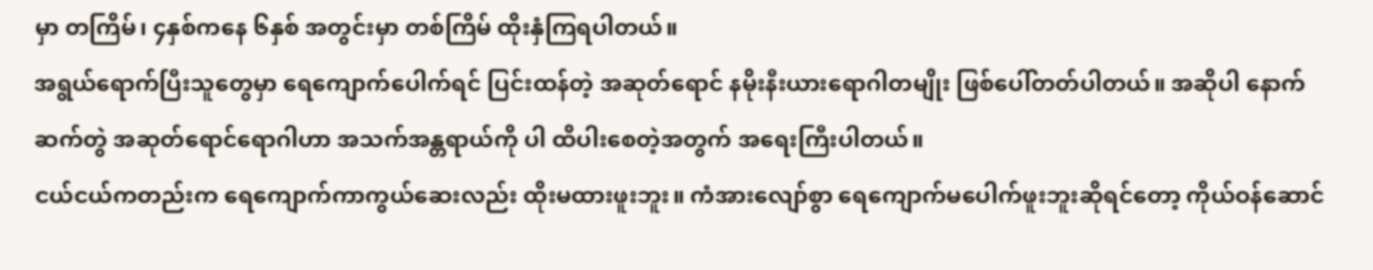မှာ တကြိမ်၊ ၄နှစ်ကနေ ၆နှစ် အတွင်းမှာ တစ်ကြိမ် ထိုးနှံကြရပါတယ်။
အရွယ်ရောက်ပြီးသူတွေမှာ ရေကျောက်ပေါက်ရင် ပြင်းထန်တဲ့ အဆုတ်ရောင် နမိုးနီးယားရောဂါတမျိုး ဖြစ်ပေါ်တတ်ပါတယ်။ အဆိုပါ နောက်ဆက်တွဲ အဆုတ်ရောင်ရောဂါဟာ အသက်အန္တရာယ်ကို ပါ ထိပါးစေတဲ့အတွက် အရေးကြီးပါတယ်။
ငယ်ငယ်ကတည်းက ရေကျောက်ကာကွယ်ဆေးလည်း ထိုးမထားဖူးဘူး။ ကံအားလျော်စွာ ရေကျောက်မပေါက်ဖူးဘူးဆိုရင်တော့ ကိုယ်ဝန်ဆောင်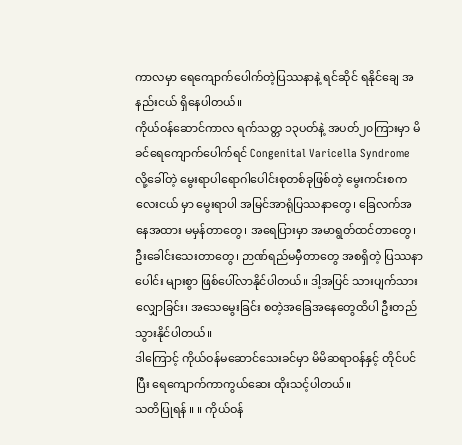ကာလမှာ ရေကျောက်ပေါက်တဲ့ပြဿနာနဲ့ ရင်ဆိုင် ရနိုင်ချေ အနည်းငယ် ရှိနေပါတယ်။
ကိုယ်ဝန်ဆောင်ကာလ ရက်သတ္တ ၁၃ပတ်နဲ့ အပတ်၂၀ကြားမှာ မိခင်ရေကျောက်ပေါက်ရင် Congenital Varicella Syndrome လို့ခေါ်တဲ့ မွေးရာပါရောဂါပေါင်းစုတစ်ခုဖြစ်တဲ့ မွေးကင်းစကလေးငယ် မှာ မွေးရာပါ အမြင်အာရုံပြဿနာတွေ၊ ခြေလက်အနေအထား မမှန်တာတွေ၊ အရေပြားမှာ အမာရွတ်ထင်တာတွေ၊ ဦးခေါင်းသေးတာတွေ၊ ဉာဏ်ရည်မမှီတာတွေ အစရှိတဲ့ ပြဿနာပေါင်း များစွာ ဖြစ်ပေါ်လာနိုင်ပါတယ်။ ဒါ့အပြင် သားပျက်သားလျှောခြင်း၊ အသေမွေးခြင်း စတဲ့အခြေအနေတွေထိပါ ဦးတည်သွားနိုင်ပါတယ်။
ဒါကြောင့် ကိုယ်ဝန်မဆောင်သေးခင်မှာ မိမိဆရာဝန်နှင့် တိုင်ပင်ပြီး ရေကျောက်ကာကွယ်ဆေး ထိုးသင့်ပါတယ်။
သတိပြုရန် ။ ။ ကိုယ်ဝန်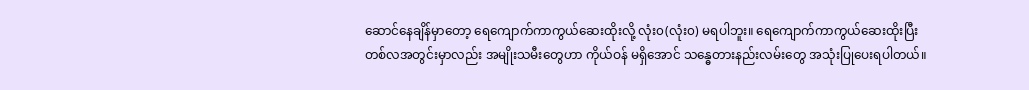ဆောင်နေချိန်မှာတော့ ရေကျောက်ကာကွယ်ဆေးထိုးလို့ လုံး၀(လုံး၀) မရပါဘူး။ ရေကျောက်ကာကွယ်ဆေးထိုးပြီး တစ်လအတွင်းမှာလည်း အမျိုးသမီးတွေဟာ ကိုယ်ဝန် မရှိအောင် သန္ဓေတားနည်းလမ်းတွေ အသုံးပြုပေးရပါတယ်။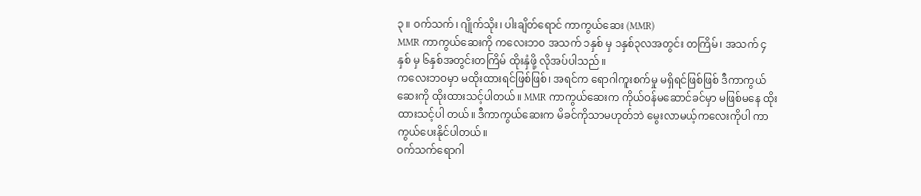၃။ ဝက်သက်၊ ဂျိုက်သိုး၊ ပါးချိတ်ရောင် ကာကွယ်ဆေး (MMR)
MMR ကာကွယ်ဆေးကို ကလေးဘ၀ အသက် ၁နှစ် မှ ၁နှစ်၃လအတွင်း တကြိမ်၊ အသက် ၄နှစ် မှ ၆နှစ်အတွင်းတကြိမ် ထိုးနှံဖို့ လိုအပ်ပါသည်။
ကလေးဘဝမှာ မထိုးထားရင်ဖြစ်ဖြစ်၊ အရင်က ရောဂါကူးစက်မှု မရှိရင်ဖြစ်ဖြစ် ဒီကာကွယ်ဆေးကို ထိုးထားသင့်ပါတယ်။ MMR ကာကွယ်ဆေးက ကိုယ်ဝန်မဆောင်ခင်မှာ မဖြစ်မနေ ထိုးထားသင့်ပါ တယ်။ ဒီကာကွယ်ဆေးက မိခင်ကိုသာမဟုတ်ဘဲ မွေးလာမယ့်ကလေးကိုပါ ကာကွယ်ပေးနိုင်ပါတယ်။
ဝက်သက်ရောဂါ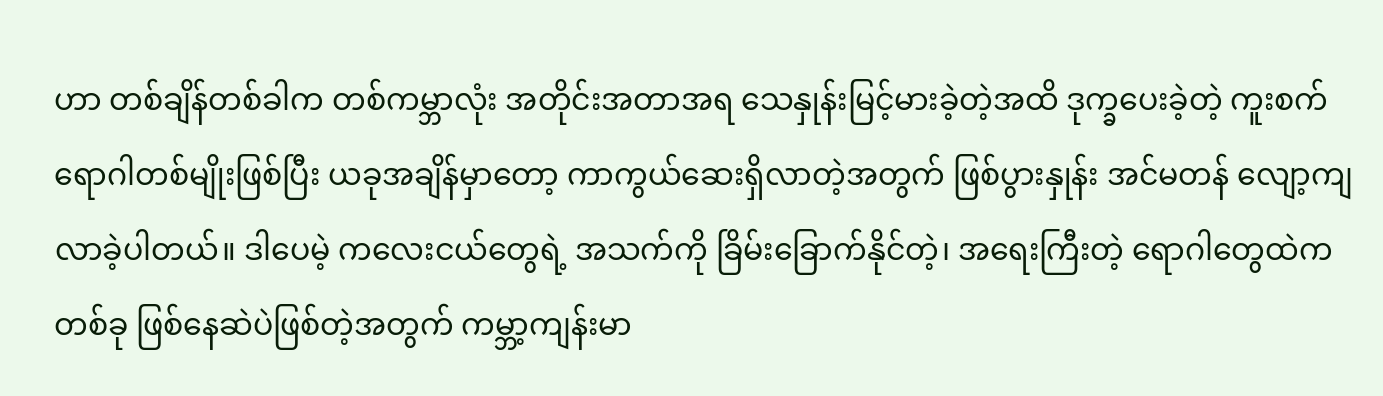ဟာ တစ်ချိန်တစ်ခါက တစ်ကမ္ဘာလုံး အတိုင်းအတာအရ သေနှုန်းမြင့်မားခဲ့တဲ့အထိ ဒုက္ခပေးခဲ့တဲ့ ကူးစက်ရောဂါတစ်မျိုးဖြစ်ပြီး ယခုအချိန်မှာတော့ ကာကွယ်ဆေးရှိလာတဲ့အတွက် ဖြစ်ပွားနှုန်း အင်မတန် လျော့ကျလာခဲ့ပါတယ်။ ဒါပေမဲ့ ကလေးငယ်တွေရဲ့ အသက်ကို ခြိမ်းခြောက်နိုင်တဲ့၊ အရေးကြီးတဲ့ ရောဂါတွေထဲကတစ်ခု ဖြစ်နေဆဲပဲဖြစ်တဲ့အတွက် ကမ္ဘာ့ကျန်းမာ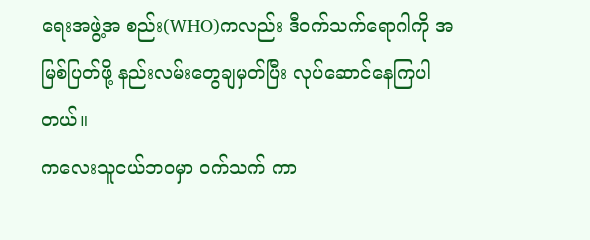ရေးအဖွဲ့အ စည်း(WHO)ကလည်း ဒီဝက်သက်ရောဂါကို အမြစ်ပြတ်ဖို့ နည်းလမ်းတွေချမှတ်ပြီး လုပ်ဆောင်နေကြပါတယ်။
ကလေးသူငယ်ဘဝမှာ ဝက်သက် ကာ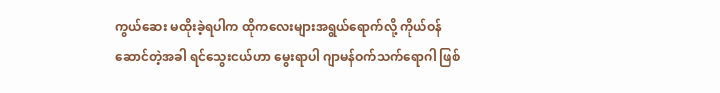ကွယ်ဆေး မထိုးခဲ့ရပါက ထိုကလေးများအရွယ်ရောက်လို့ ကိုယ်ဝန်ဆောင်တဲ့အခါ ရင်သွေးငယ်ဟာ မွေးရာပါ ဂျာမန်ဝက်သက်ရောဂါ ဖြစ်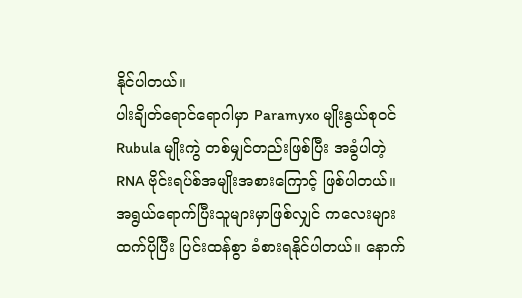နိုင်ပါတယ်။
ပါးချိတ်ရောင်ရောဂါမှာ Paramyxo မျိုးနွယ်စုဝင် Rubula မျိုးကွဲ တစ်မျှင်တည်းဖြစ်ပြီး အခွံပါတဲ့ RNA ဗိုင်းရပ်စ်အမျိုးအစားကြောင့် ဖြစ်ပါတယ်။
အရွယ်ရောက်ပြီးသူများမှာဖြစ်လျှင် ကလေးများထက်ပိုပြီး ပြင်းထန်စွာ ခံစားရနိုင်ပါတယ်။ နောက်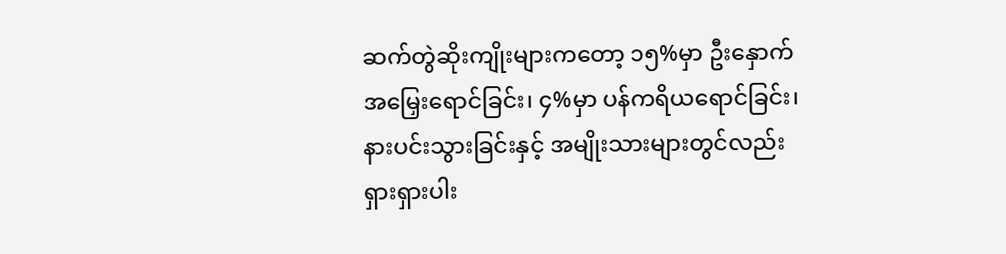ဆက်တွဲဆိုးကျိုးများကတော့ ၁၅%မှာ ဦးနှောက်အမြှေးရောင်ခြင်း၊ ၄%မှာ ပန်ကရိယရောင်ခြင်း၊ နားပင်းသွားခြင်းနှင့် အမျိုးသားများတွင်လည်း ရှားရှားပါး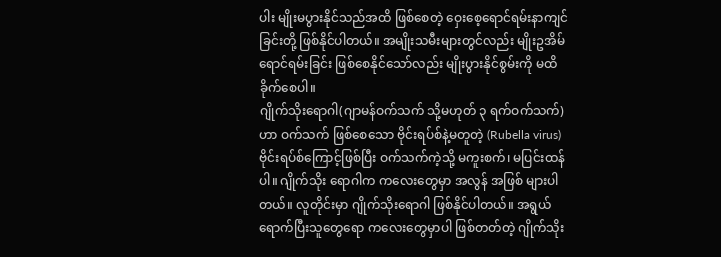ပါး မျိုးမပွားနိုင်သည်အထိ ဖြစ်စေတဲ့ ဝှေးစေ့ရောင်ရမ်းနာကျင်ခြင်းတို့ ဖြစ်နိုင်ပါတယ်။ အမျိုးသမီးများတွင်လည်း မျိုးဥအိမ်ရောင်ရမ်းခြင်း ဖြစ်စေနိုင်သော်လည်း မျိုးပွားနိုင်စွမ်းကို မထိခိုက်စေပါ။
ဂျိုက်သိုးရောဂါ(ဂျာမန်ဝက်သက် သို့မဟုတ် ၃ ရက်ဝက်သက်)ဟာ ဝက်သက် ဖြစ်စေသော ဗိုင်းရပ်စ်နဲ့မတူတဲ့ (Rubella virus) ဗိုင်းရပ်စ်ကြောင့်ဖြစ်ပြီး ဝက်သက်ကဲ့သို့ မကူးစက်၊ မပြင်းထန်ပါ။ ဂျိုက်သိုး ရောဂါက ကလေးတွေမှာ အလွန် အဖြစ် များပါတယ်။ လူတိုင်းမှာ ဂျိုက်သိုးရောဂါ ဖြစ်နိုင်ပါတယ်။ အရွယ်ရောက်ပြီးသူတွေရော ကလေးတွေမှာပါ ဖြစ်တတ်တဲ့ ဂျိုက်သိုး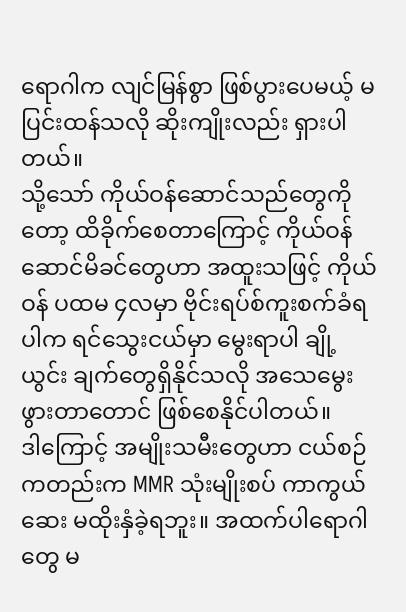ရောဂါက လျင်မြန်စွာ ဖြစ်ပွားပေမယ့် မပြင်းထန်သလို ဆိုးကျိုးလည်း ရှားပါတယ်။
သို့သော် ကိုယ်ဝန်ဆောင်သည်တွေကိုတော့ ထိခိုက်စေတာကြောင့် ကိုယ်ဝန်ဆောင်မိခင်တွေဟာ အထူးသဖြင့် ကိုယ်ဝန် ပထမ ၄လမှာ ဗိုင်းရပ်စ်ကူးစက်ခံရပါက ရင်သွေးငယ်မှာ မွေးရာပါ ချို့ယွင်း ချက်တွေရှိနိုင်သလို အသေမွေးဖွားတာတောင် ဖြစ်စေနိုင်ပါတယ်။
ဒါကြောင့် အမျိုးသမီးတွေဟာ ငယ်စဉ်ကတည်းက MMR သုံးမျိုးစပ် ကာကွယ်ဆေး မထိုးနှံခဲ့ရဘူး။ အထက်ပါရောဂါတွေ မ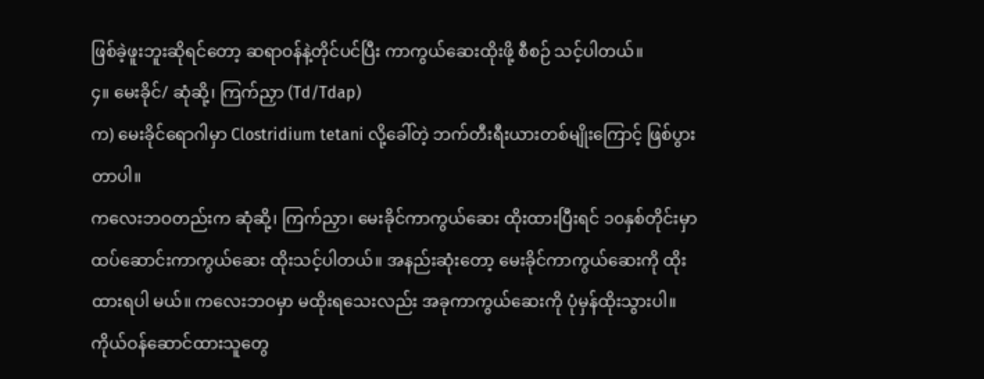ဖြစ်ခဲ့ဖူးဘူးဆိုရင်တော့ ဆရာဝန်နဲ့တိုင်ပင်ပြီး ကာကွယ်ဆေးထိုးဖို့ စီစဉ် သင့်ပါတယ်။
၄။ မေးခိုင်/ ဆုံဆို့၊ ကြက်ညှာ (Td/Tdap)
က) မေးခိုင်ရောဂါမှာ Clostridium tetani လို့ခေါ်တဲ့ ဘက်တီးရီးယားတစ်မျိုးကြောင့် ဖြစ်ပွားတာပါ။
ကလေးဘဝတည်းက ဆုံဆို့၊ ကြက်ညှာ၊ မေးခိုင်ကာကွယ်ဆေး ထိုးထားပြီးရင် ၁၀နှစ်တိုင်းမှာ ထပ်ဆောင်းကာကွယ်ဆေး ထိုးသင့်ပါတယ်။ အနည်းဆုံးတော့ မေးခိုင်ကာကွယ်ဆေးကို ထိုးထားရပါ မယ်။ ကလေးဘဝမှာ မထိုးရသေးလည်း အခုကာကွယ်ဆေးကို ပုံမှန်ထိုးသွားပါ။ ကိုယ်ဝန်ဆောင်ထားသူတွေ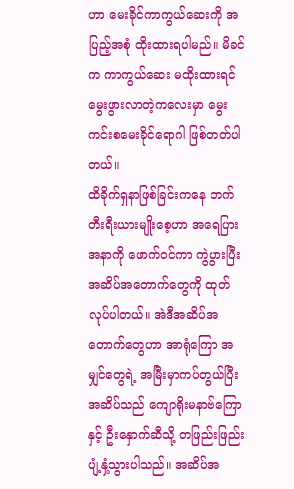ဟာ မေးခိုင်ကာကွယ်ဆေးကို အပြည့်အစုံ ထိုးထားရပါမည်။ မိခင်က ကာကွယ်ဆေး မထိုးထားရင် မွေးဖွားလာတဲ့ကလေးမှာ မွေးကင်းစမေးခိုင်ရောဂါ ဖြစ်တတ်ပါတယ်။
ထိခိုက်ရှနာဖြစ်ခြင်းကနေ ဘက်တီးရီးယားမျိုးစေ့ဟာ အရေပြားအနာကို ဖောက်ဝင်ကာ ကွဲပွားပြီး အဆိပ်အတောက်တွေကို ထုတ်လုပ်ပါတယ်။ အဲဒီအဆိပ်အတောက်တွေဟာ အာရုံကြော အမျှင်တွေရဲ့ အမြီးမှာကပ်တွယ်ပြီး အဆိပ်သည် ကျောရိုးမနာဗ်ကြောနှင့် ဦးနှောက်ဆီသို့ တဖြည်းဖြည်းပျံ့နှံ့သွားပါသည်။ အဆိပ်အ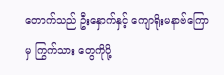တောက်သည် ဦးနှောက်နှင့် ကျောရိုးမနာဗ်ကြောမှ ကြွက်သား တွေကိုပို့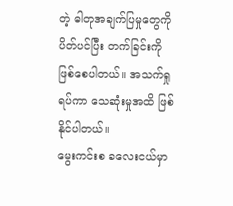တဲ့ ဓါတုအချက်ပြမှုတွေကိုပိတ်ပင်ပြီး တက်ခြင်းကို ဖြစ်စေပါတယ်။ အသက်ရှုရပ်ကာ သေဆုံးမှုအထိ ဖြစ်နိုင်ပါတယ်။
မွေးကင်းစ ခလေးငယ်မှာ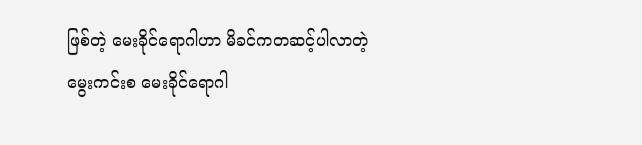ဖြစ်တဲ့ မေးခိုင်ရောဂါဟာ မိခင်ကတဆင့်ပါလာတဲ့ မွေးကင်းစ မေးခိုင်ရောဂါ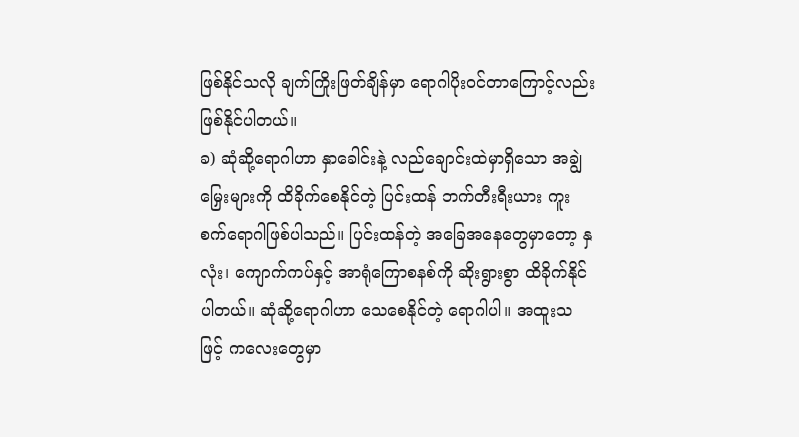ဖြစ်နိုင်သလို ချက်ကြိုးဖြတ်ချိန်မှာ ရောဂါပိုးဝင်တာကြောင့်လည်း ဖြစ်နိုင်ပါတယ်။
ခ) ဆုံဆို့ရောဂါဟာ နှာခေါင်းနဲ့ လည်ချောင်းထဲမှာရှိသော အချွဲမြှေးများကို ထိခိုက်စေနိုင်တဲ့ ပြင်းထန် ဘက်တီးရီးယား ကူးစက်ရောဂါဖြစ်ပါသည်။ ပြင်းထန်တဲ့ အခြေအနေတွေမှာတော့ နှလုံး၊ ကျောက်ကပ်နှင့် အာရုံကြောစနစ်ကို ဆိုးရွားစွာ ထိခိုက်နိုင်ပါတယ်။ ဆုံဆို့ရောဂါဟာ သေစေနိုင်တဲ့ ရောဂါပါ။ အထူးသဖြင့် ကလေးတွေမှာ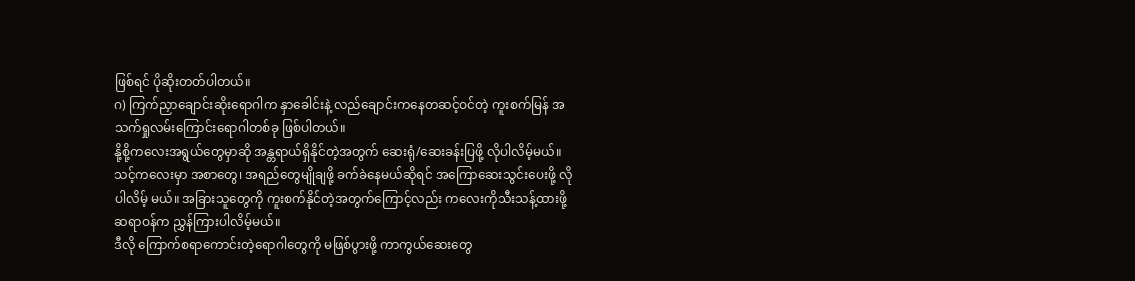ဖြစ်ရင် ပိုဆိုးတတ်ပါတယ်။
ဂ) ကြက်ညှာချောင်းဆိုးရောဂါက နှာခေါင်းနဲ့ လည်ချောင်းကနေတဆင့်ဝင်တဲ့ ကူးစက်မြန် အသက်ရှုလမ်းကြောင်းရောဂါတစ်ခု ဖြစ်ပါတယ်။
နို့စို့ကလေးအရွယ်တွေမှာဆို အန္တရာယ်ရှိနိုင်တဲ့အတွက် ဆေးရုံ/ဆေးခန်းပြဖို့ လိုပါလိမ့်မယ်။ သင့်ကလေးမှာ အစာတွေ၊ အရည်တွေမျိုချဖို့ ခက်ခဲနေမယ်ဆိုရင် အကြောဆေးသွင်းပေးဖို့ လိုပါလိမ့် မယ်။ အခြားသူတွေကို ကူးစက်နိုင်တဲ့အတွက်ကြောင့်လည်း ကလေးကိုသီးသန့်ထားဖို့ ဆရာဝန်က ညွှန်ကြားပါလိမ့်မယ်။
ဒီလို ကြောက်စရာကောင်းတဲ့ရောဂါတွေကို မဖြစ်ပွားဖို့ ကာကွယ်ဆေးတွေ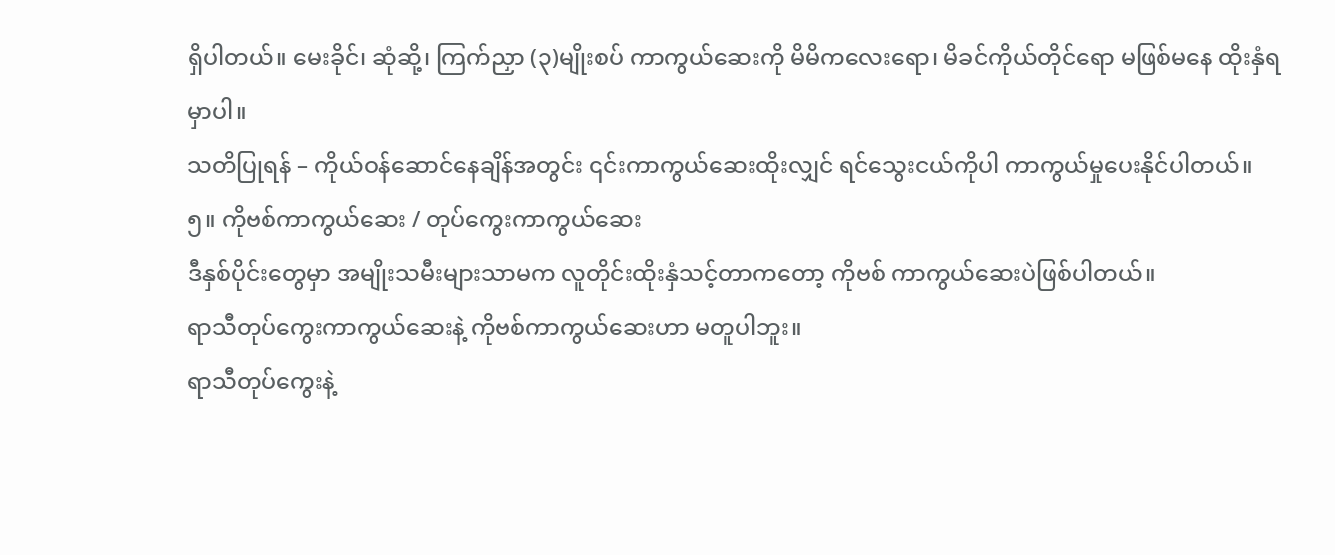ရှိပါတယ်။ မေးခိုင်၊ ဆုံဆို့၊ ကြက်ညှာ (၃)မျိုးစပ် ကာကွယ်ဆေးကို မိမိကလေးရော၊ မိခင်ကိုယ်တိုင်ရော မဖြစ်မနေ ထိုးနှံရ မှာပါ။
သတိပြုရန် – ကိုယ်ဝန်ဆောင်နေချိန်အတွင်း ၎င်းကာကွယ်ဆေးထိုးလျှင် ရင်သွေးငယ်ကိုပါ ကာကွယ်မှုပေးနိုင်ပါတယ်။
၅။ ကိုဗစ်ကာကွယ်ဆေး / တုပ်ကွေးကာကွယ်ဆေး
ဒီနှစ်ပိုင်းတွေမှာ အမျိုးသမီးများသာမက လူတိုင်းထိုးနှံသင့်တာကတော့ ကိုဗစ် ကာကွယ်ဆေးပဲဖြစ်ပါတယ်။
ရာသီတုပ်ကွေးကာကွယ်ဆေးနဲ့ ကိုဗစ်ကာကွယ်ဆေးဟာ မတူပါဘူး။
ရာသီတုပ်ကွေးနဲ့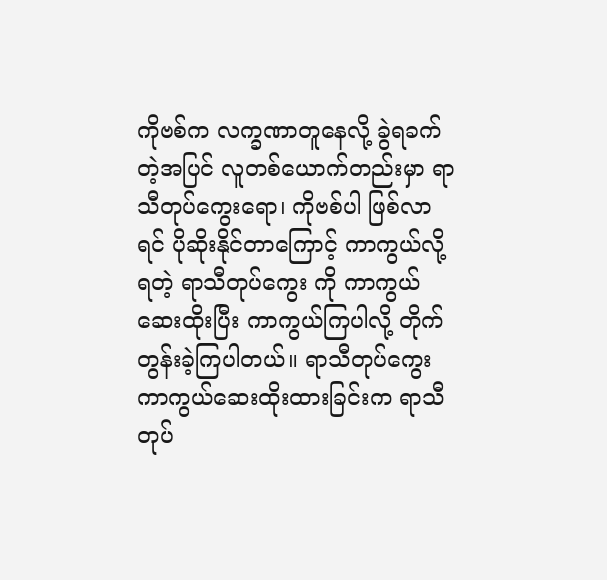ကိုဗစ်က လက္ခဏာတူနေလို့ ခွဲရခက်တဲ့အပြင် လူတစ်ယောက်တည်းမှာ ရာသီတုပ်ကွေးရော၊ ကိုဗစ်ပါ ဖြစ်လာရင် ပိုဆိုးနိုင်တာကြောင့် ကာကွယ်လို့ရတဲ့ ရာသီတုပ်ကွေး ကို ကာကွယ်ဆေးထိုးပြီး ကာကွယ်ကြပါလို့ တိုက်တွန်းခဲ့ကြပါတယ်။ ရာသီတုပ်ကွေး ကာကွယ်ဆေးထိုးထားခြင်းက ရာသီတုပ်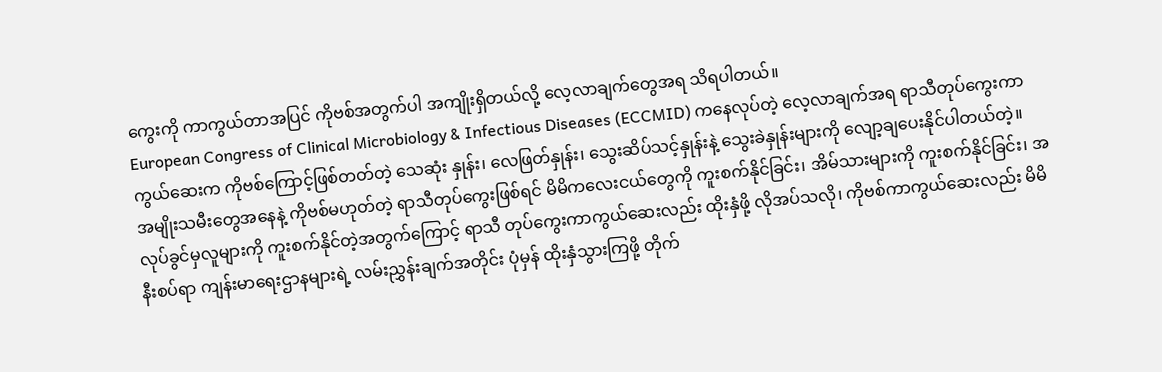ကွေးကို ကာကွယ်တာအပြင် ကိုဗစ်အတွက်ပါ အကျိုးရှိတယ်လို့ လေ့လာချက်တွေအရ သိရပါတယ်။
European Congress of Clinical Microbiology & Infectious Diseases (ECCMID) ကနေလုပ်တဲ့ လေ့လာချက်အရ ရာသီတုပ်ကွေးကာကွယ်ဆေးက ကိုဗစ်ကြောင့်ဖြစ်တတ်တဲ့ သေဆုံး နှုန်း၊ လေဖြတ်နှုန်း၊ သွေးဆိပ်သင့်နှုန်းနဲ့ သွေးခဲနှုန်းများကို လျော့ချပေးနိုင်ပါတယ်တဲ့။
အမျိုးသမီးတွေအနေနဲ့ ကိုဗစ်မဟုတ်တဲ့ ရာသီတုပ်ကွေးဖြစ်ရင် မိမိကလေးငယ်တွေကို ကူးစက်နိုင်ခြင်း၊ အိမ်သားများကို ကူးစက်နိုင်ခြင်း၊ အလုပ်ခွင်မှလူများကို ကူးစက်နိုင်တဲ့အတွက်ကြောင့် ရာသီ တုပ်ကွေးကာကွယ်ဆေးလည်း ထိုးနှံဖို့ လိုအပ်သလို၊ ကိုဗစ်ကာကွယ်ဆေးလည်း မိမိနီးစပ်ရာ ကျန်းမာရေးဌာနများရဲ့ လမ်းညွှန်းချက်အတိုင်း ပုံမှန် ထိုးနှံသွားကြဖို့ တိုက်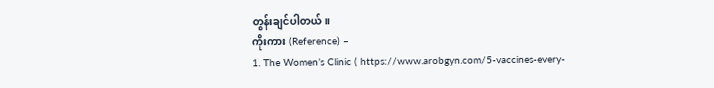တွန်းချင်ပါတယ်။
ကိုးကား (Reference) –
1. The Women’s Clinic ( https://www.arobgyn.com/5-vaccines-every-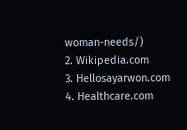woman-needs/)
2. Wikipedia.com
3. Hellosayarwon.com
4. Healthcare.com